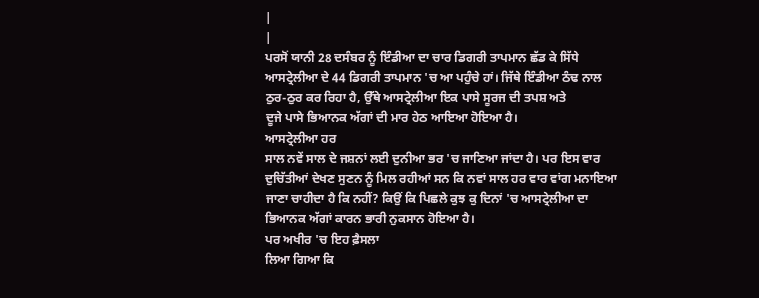|
|
ਪਰਸੋਂ ਯਾਨੀ 28 ਦਸੰਬਰ ਨੂੰ ਇੰਡੀਆ ਦਾ ਚਾਰ ਡਿਗਰੀ ਤਾਪਮਾਨ ਛੱਡ ਕੇ ਸਿੱਧੇ
ਆਸਟ੍ਰੇਲੀਆ ਦੇ 44 ਡਿਗਰੀ ਤਾਪਮਾਨ 'ਚ ਆ ਪਹੁੰਚੇ ਹਾਂ। ਜਿੱਥੇ ਇੰਡੀਆ ਠੰਢ ਨਾਲ
ਠੁਰ-ਠੁਰ ਕਰ ਰਿਹਾ ਹੈ, ਉੱਥੇ ਆਸਟ੍ਰੇਲੀਆ ਇਕ ਪਾਸੇ ਸੂਰਜ ਦੀ ਤਪਸ਼ ਅਤੇ
ਦੂਜੇ ਪਾਸੇ ਭਿਆਨਕ ਅੱਗਾਂ ਦੀ ਮਾਰ ਹੇਠ ਆਇਆ ਹੋਇਆ ਹੈ।
ਆਸਟ੍ਰੇਲੀਆ ਹਰ
ਸਾਲ ਨਵੇਂ ਸਾਲ ਦੇ ਜਸ਼ਨਾਂ ਲਈ ਦੁਨੀਆ ਭਰ 'ਚ ਜਾਣਿਆ ਜਾਂਦਾ ਹੈ। ਪਰ ਇਸ ਵਾਰ
ਦੁਚਿੱਤੀਆਂ ਦੇਖਣ ਸੁਣਨ ਨੂੰ ਮਿਲ ਰਹੀਆਂ ਸਨ ਕਿ ਨਵਾਂ ਸਾਲ ਹਰ ਵਾਰ ਵਾਂਗ ਮਨਾਇਆ
ਜਾਣਾ ਚਾਹੀਦਾ ਹੈ ਕਿ ਨਹੀਂ? ਕਿਉਂ ਕਿ ਪਿਛਲੇ ਕੁਝ ਕੁ ਦਿਨਾਂ 'ਚ ਆਸਟ੍ਰੇਲੀਆ ਦਾ
ਭਿਆਨਕ ਅੱਗਾਂ ਕਾਰਨ ਭਾਰੀ ਨੁਕਸਾਨ ਹੋਇਆ ਹੈ।
ਪਰ ਅਖੀਰ 'ਚ ਇਹ ਫ਼ੈਸਲਾ
ਲਿਆ ਗਿਆ ਕਿ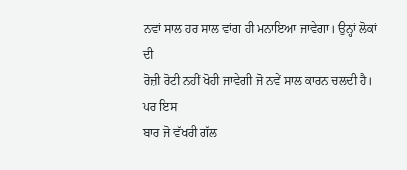ਨਵਾਂ ਸਾਲ ਹਰ ਸਾਲ ਵਾਂਗ ਹੀ ਮਨਾਇਆ ਜਾਵੇਗਾ। ਉਨ੍ਹਾਂ ਲੋਕਾਂ ਦੀ
ਰੋਜ਼ੀ ਰੋਟੀ ਨਹੀਂ ਖੋਹੀ ਜਾਵੇਗੀ ਜੋ ਨਵੇਂ ਸਾਲ ਕਾਰਨ ਚਲਦੀ ਹੈ।
ਪਰ ਇਸ
ਬਾਰ ਜੋ ਵੱਖਰੀ ਗੱਲ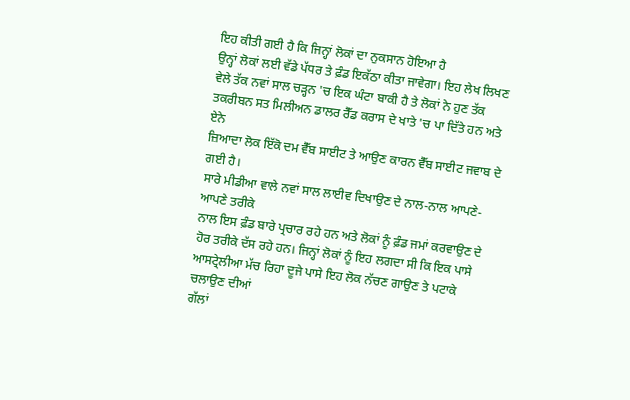ਇਹ ਕੀਤੀ ਗਈ ਹੈ ਕਿ ਜਿਨ੍ਹਾਂ ਲੋਕਾਂ ਦਾ ਨੁਕਸਾਨ ਹੋਇਆ ਹੈ
ਉਨ੍ਹਾਂ ਲੋਕਾਂ ਲਈ ਵੱਡੇ ਪੱਧਰ ਤੇ ਫ਼ੰਡ ਇਕੱਠਾ ਕੀਤਾ ਜਾਵੇਗਾ। ਇਹ ਲੇਖ ਲਿਖਣ
ਵੇਲੇ ਤੱਕ ਨਵਾਂ ਸਾਲ ਚੜ੍ਹਨ 'ਚ ਇਕ ਘੰਟਾ ਬਾਕੀ ਹੈ ਤੇ ਲੋਕਾਂ ਨੇ ਹੁਣ ਤੱਕ
ਤਕਰੀਬਨ ਸਤ ਮਿਲੀਅਨ ਡਾਲਰ ਰੈੱਡ ਕਰਾਸ ਦੇ ਖਾਤੇ 'ਚ ਪਾ ਦਿੱਤੇ ਹਨ ਅਤੇ ਏਨੇ
ਜ਼ਿਆਦਾ ਲੋਕ ਇੱਕੋ ਦਮ ਵੈੱਬ ਸਾਈਟ ਤੇ ਆਉਣ ਕਾਰਨ ਵੈੱਬ ਸਾਈਟ ਜਵਾਬ ਦੇ ਗਈ ਹੈ।
ਸਾਰੇ ਮੀਡੀਆ ਵਾਲੇ ਨਵਾਂ ਸਾਲ ਲਾਈਵ ਦਿਖਾਉਣ ਦੇ ਨਾਲ-ਨਾਲ ਆਪਣੇ-ਆਪਣੇ ਤਰੀਕੇ
ਨਾਲ ਇਸ ਫ਼ੰਡ ਬਾਰੇ ਪ੍ਰਚਾਰ ਰਹੇ ਹਨ ਅਤੇ ਲੋਕਾਂ ਨੂੰ ਫ਼ੰਡ ਜਮਾਂ ਕਰਵਾਉਣ ਦੇ
ਹੋਰ ਤਰੀਕੇ ਦੱਸ ਰਹੇ ਹਨ। ਜਿਨ੍ਹਾਂ ਲੋਕਾਂ ਨੂੰ ਇਹ ਲਗਦਾ ਸੀ ਕਿ ਇਕ ਪਾਸੇ
ਆਸਟ੍ਰੇਲੀਆ ਮੱਚ ਰਿਹਾ ਦੂਜੇ ਪਾਸੇ ਇਹ ਲੋਕ ਨੱਚਣ ਗਾਉਣ ਤੇ ਪਟਾਕੇ ਚਲਾਉਣ ਦੀਆਂ
ਗੱਲਾਂ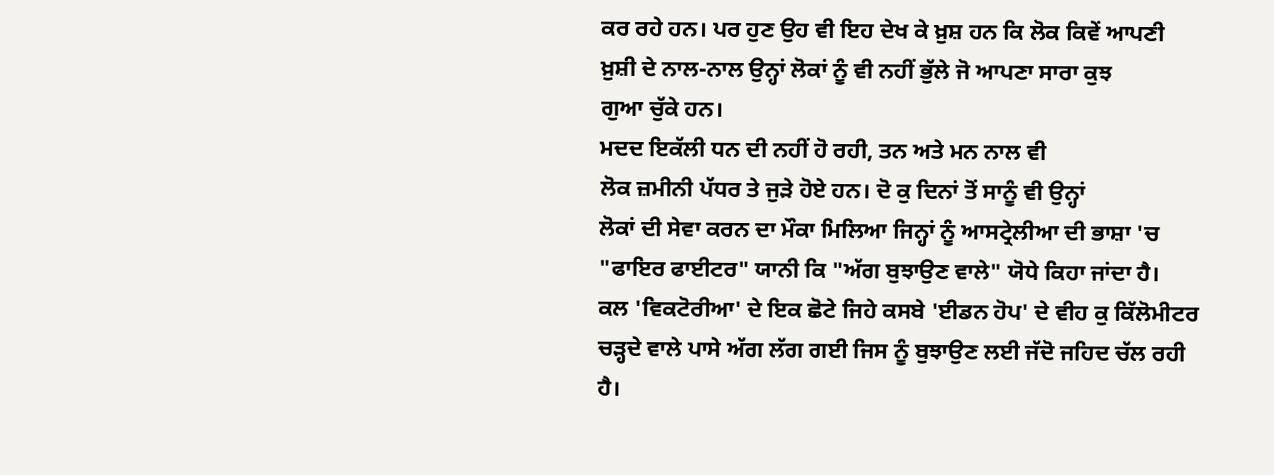ਕਰ ਰਹੇ ਹਨ। ਪਰ ਹੁਣ ਉਹ ਵੀ ਇਹ ਦੇਖ ਕੇ ਖ਼ੁਸ਼ ਹਨ ਕਿ ਲੋਕ ਕਿਵੇਂ ਆਪਣੀ
ਖ਼ੁਸ਼ੀ ਦੇ ਨਾਲ-ਨਾਲ ਉਨ੍ਹਾਂ ਲੋਕਾਂ ਨੂੰ ਵੀ ਨਹੀਂ ਭੁੱਲੇ ਜੋ ਆਪਣਾ ਸਾਰਾ ਕੁਝ
ਗੁਆ ਚੁੱਕੇ ਹਨ।
ਮਦਦ ਇਕੱਲੀ ਧਨ ਦੀ ਨਹੀਂ ਹੋ ਰਹੀ, ਤਨ ਅਤੇ ਮਨ ਨਾਲ ਵੀ
ਲੋਕ ਜ਼ਮੀਨੀ ਪੱਧਰ ਤੇ ਜੁੜੇ ਹੋਏ ਹਨ। ਦੋ ਕੁ ਦਿਨਾਂ ਤੋਂ ਸਾਨੂੰ ਵੀ ਉਨ੍ਹਾਂ
ਲੋਕਾਂ ਦੀ ਸੇਵਾ ਕਰਨ ਦਾ ਮੌਕਾ ਮਿਲਿਆ ਜਿਨ੍ਹਾਂ ਨੂੰ ਆਸਟ੍ਰੇਲੀਆ ਦੀ ਭਾਸ਼ਾ 'ਚ
"ਫਾਇਰ ਫਾਈਟਰ" ਯਾਨੀ ਕਿ "ਅੱਗ ਬੁਝਾਉਣ ਵਾਲੇ" ਯੋਧੇ ਕਿਹਾ ਜਾਂਦਾ ਹੈ।
ਕਲ 'ਵਿਕਟੋਰੀਆ' ਦੇ ਇਕ ਛੋਟੇ ਜਿਹੇ ਕਸਬੇ 'ਈਡਨ ਹੋਪ' ਦੇ ਵੀਹ ਕੁ ਕਿੱਲੋਮੀਟਰ
ਚੜ੍ਹਦੇ ਵਾਲੇ ਪਾਸੇ ਅੱਗ ਲੱਗ ਗਈ ਜਿਸ ਨੂੰ ਬੁਝਾਉਣ ਲਈ ਜੱਦੋ ਜਹਿਦ ਚੱਲ ਰਹੀ
ਹੈ।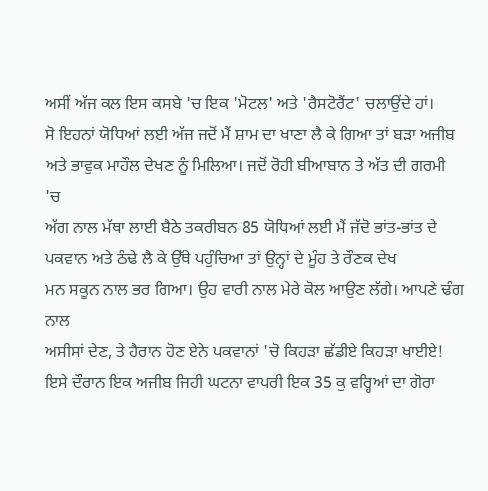ਅਸੀਂ ਅੱਜ ਕਲ ਇਸ ਕਸਬੇ 'ਚ ਇਕ 'ਮੋਟਲ' ਅਤੇ 'ਰੈਸਟੋਰੈਂਟ' ਚਲਾਉਂਦੇ ਹਾਂ।
ਸੋ ਇਹਨਾਂ ਯੋਧਿਆਂ ਲਈ ਅੱਜ ਜਦੋਂ ਮੈਂ ਸ਼ਾਮ ਦਾ ਖਾਣਾ ਲੈ ਕੇ ਗਿਆ ਤਾਂ ਬੜਾ ਅਜੀਬ
ਅਤੇ ਭਾਵੁਕ ਮਾਹੌਲ ਦੇਖਣ ਨੂੰ ਮਿਲਿਆ। ਜਦੋਂ ਰੋਹੀ ਬੀਆਬਾਨ ਤੇ ਅੱਤ ਦੀ ਗਰਮੀ 'ਚ
ਅੱਗ ਨਾਲ ਮੱਥਾ ਲਾਈ ਬੈਠੇ ਤਕਰੀਬਨ 85 ਯੋਧਿਆਂ ਲਈ ਮੈਂ ਜੱਦੋ ਭਾਂਤ-ਭਾਂਤ ਦੇ
ਪਕਵਾਨ ਅਤੇ ਠੰਢੇ ਲੈ ਕੇ ਉੱਥੇ ਪਹੁੰਚਿਆ ਤਾਂ ਉਨ੍ਹਾਂ ਦੇ ਮੂੰਹ ਤੇ ਰੌਣਕ ਦੇਖ
ਮਨ ਸਕੂਨ ਨਾਲ ਭਰ ਗਿਆ। ਉਹ ਵਾਰੀ ਨਾਲ ਮੇਰੇ ਕੋਲ ਆਉਣ ਲੱਗੇ। ਆਪਣੇ ਢੰਗ ਨਾਲ
ਅਸੀਸਾਂ ਦੇਣ, ਤੇ ਹੈਰਾਨ ਹੋਣ ਏਨੇ ਪਕਵਾਨਾਂ 'ਚੋ ਕਿਹੜਾ ਛੱਡੀਏ ਕਿਹੜਾ ਖਾਈਏ!
ਇਸੇ ਦੌਰਾਨ ਇਕ ਅਜੀਬ ਜਿਹੀ ਘਟਨਾ ਵਾਪਰੀ ਇਕ 35 ਕੁ ਵਰ੍ਹਿਆਂ ਦਾ ਗੋਰਾ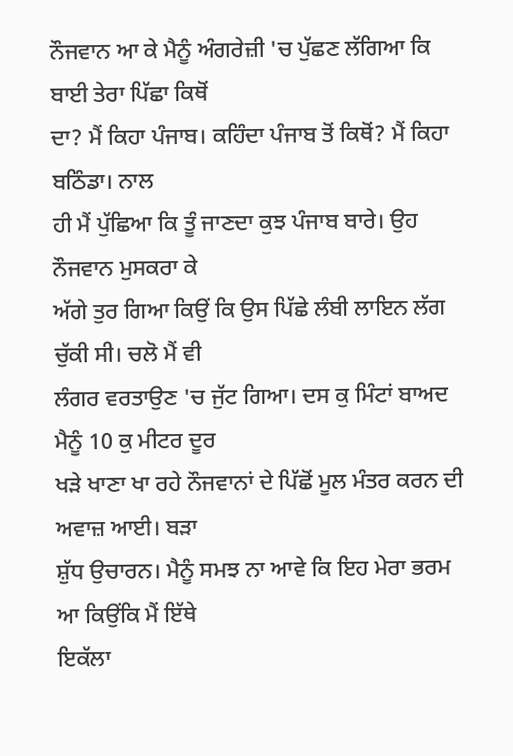ਨੌਜਵਾਨ ਆ ਕੇ ਮੈਨੂੰ ਅੰਗਰੇਜ਼ੀ 'ਚ ਪੁੱਛਣ ਲੱਗਿਆ ਕਿ ਬਾਈ ਤੇਰਾ ਪਿੱਛਾ ਕਿਥੋਂ
ਦਾ? ਮੈਂ ਕਿਹਾ ਪੰਜਾਬ। ਕਹਿੰਦਾ ਪੰਜਾਬ ਤੋਂ ਕਿਥੋਂ? ਮੈਂ ਕਿਹਾ ਬਠਿੰਡਾ। ਨਾਲ
ਹੀ ਮੈਂ ਪੁੱਛਿਆ ਕਿ ਤੂੰ ਜਾਣਦਾ ਕੁਝ ਪੰਜਾਬ ਬਾਰੇ। ਉਹ ਨੌਜਵਾਨ ਮੁਸਕਰਾ ਕੇ
ਅੱਗੇ ਤੁਰ ਗਿਆ ਕਿਉਂ ਕਿ ਉਸ ਪਿੱਛੇ ਲੰਬੀ ਲਾਇਨ ਲੱਗ ਚੁੱਕੀ ਸੀ। ਚਲੋ ਮੈਂ ਵੀ
ਲੰਗਰ ਵਰਤਾਉਣ 'ਚ ਜੁੱਟ ਗਿਆ। ਦਸ ਕੁ ਮਿੰਟਾਂ ਬਾਅਦ ਮੈਨੂੰ 10 ਕੁ ਮੀਟਰ ਦੂਰ
ਖੜੇ ਖਾਣਾ ਖਾ ਰਹੇ ਨੌਜਵਾਨਾਂ ਦੇ ਪਿੱਛੋਂ ਮੂਲ ਮੰਤਰ ਕਰਨ ਦੀ ਅਵਾਜ਼ ਆਈ। ਬੜਾ
ਸ਼ੁੱਧ ਉਚਾਰਨ। ਮੈਨੂੰ ਸਮਝ ਨਾ ਆਵੇ ਕਿ ਇਹ ਮੇਰਾ ਭਰਮ ਆ ਕਿਉਂਕਿ ਮੈਂ ਇੱਥੇ
ਇਕੱਲਾ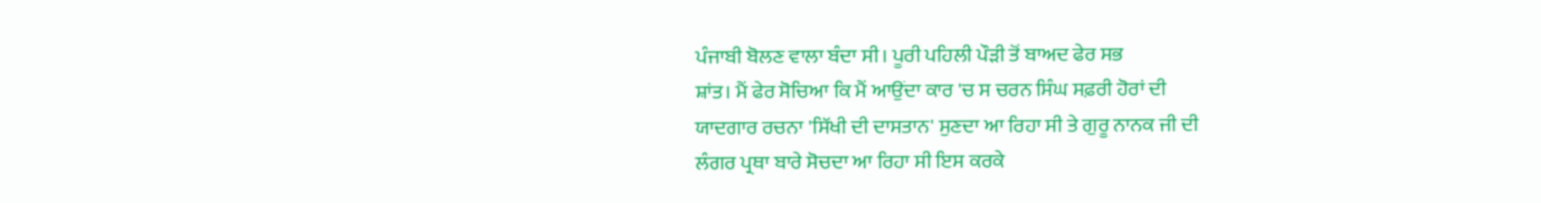ਪੰਜਾਬੀ ਬੋਲਣ ਵਾਲਾ ਬੰਦਾ ਸੀ। ਪੂਰੀ ਪਹਿਲੀ ਪੌੜੀ ਤੋਂ ਬਾਅਦ ਫੇਰ ਸਭ
ਸ਼ਾਂਤ। ਮੈਂ ਫੇਰ ਸੋਚਿਆ ਕਿ ਮੈਂ ਆਉਂਦਾ ਕਾਰ 'ਚ ਸ ਚਰਨ ਸਿੰਘ ਸਫ਼ਰੀ ਹੋਰਾਂ ਦੀ
ਯਾਦਗਾਰ ਰਚਨਾ 'ਸਿੱਖੀ ਦੀ ਦਾਸਤਾਨ' ਸੁਣਦਾ ਆ ਰਿਹਾ ਸੀ ਤੇ ਗੁਰੂ ਨਾਨਕ ਜੀ ਦੀ
ਲੰਗਰ ਪ੍ਰਥਾ ਬਾਰੇ ਸੋਚਦਾ ਆ ਰਿਹਾ ਸੀ ਇਸ ਕਰਕੇ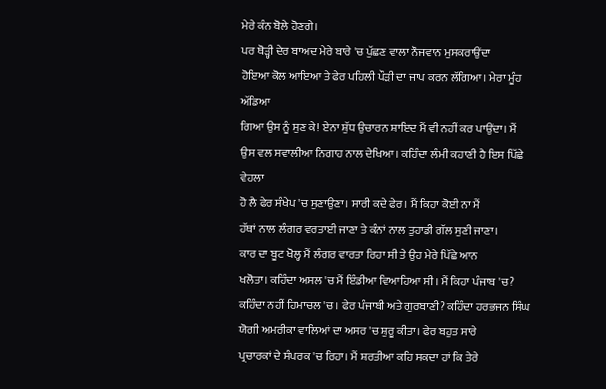ਮੇਰੇ ਕੰਨ ਬੋਲੇ ਹੋਣਗੇ।
ਪਰ ਥੋੜ੍ਹੀ ਦੇਰ ਬਾਅਦ ਮੇਰੇ ਬਾਰੇ 'ਚ ਪੁੱਛਣ ਵਾਲਾ ਨੌਜਵਾਨ ਮੁਸਕਰਾਉਂਦਾ
ਹੋਇਆ ਕੋਲ ਆਇਆ ਤੇ ਫੇਰ ਪਹਿਲੀ ਪੌੜੀ ਦਾ ਜਾਪ ਕਰਨ ਲੱਗਿਆ। ਮੇਰਾ ਮੂੰਹ ਅੱਡਿਆ
ਗਿਆ ਉਸ ਨੂੰ ਸੁਣ ਕੇ! ਏਨਾ ਸ਼ੁੱਧ ਉਚਾਰਨ ਸ਼ਾਇਦ ਮੈਂ ਵੀ ਨਹੀਂ ਕਰ ਪਾਉਂਦਾ। ਮੈਂ
ਉਸ ਵਲ ਸਵਾਲੀਆ ਨਿਗਾਹ ਨਾਲ ਦੇਖਿਆ। ਕਹਿੰਦਾ ਲੰਮੀ ਕਹਾਣੀ ਹੈ ਇਸ ਪਿੱਛੇ ਵੇਹਲਾ
ਹੋ ਲੈ ਫੇਰ ਸੰਖੇਪ 'ਚ ਸੁਣਾਉਣਾ। ਸਾਰੀ ਕਦੇ ਫੇਰ। ਮੈਂ ਕਿਹਾ ਕੋਈ ਨਾ ਮੈਂ
ਹੱਥਾਂ ਨਾਲ ਲੰਗਰ ਵਰਤਾਈ ਜਾਣਾ ਤੇ ਕੰਨਾਂ ਨਾਲ ਤੁਹਾਡੀ ਗੱਲ ਸੁਣੀ ਜਾਣਾ।
ਕਾਰ ਦਾ ਬੂਟ ਖੋਲ੍ਹ ਮੈਂ ਲੰਗਰ ਵਾਰਤਾ ਰਿਹਾ ਸੀ ਤੇ ਉਹ ਮੇਰੇ ਪਿੱਛੇ ਆਨ
ਖਲੋਤਾ। ਕਹਿੰਦਾ ਅਸਲ 'ਚ ਮੈਂ ਇੰਡੀਆ ਵਿਆਹਿਆ ਸੀ। ਮੈਂ ਕਿਹਾ ਪੰਜਾਬ 'ਚ?
ਕਹਿੰਦਾ ਨਹੀਂ ਹਿਮਾਚਲ 'ਚ। ਫੇਰ ਪੰਜਾਬੀ ਅਤੇ ਗੁਰਬਾਣੀ? ਕਹਿੰਦਾ ਹਰਭਜਨ ਸਿੰਘ
ਯੋਗੀ ਅਮਰੀਕਾ ਵਾਲਿਆਂ ਦਾ ਅਸਰ 'ਚ ਸ਼ੁਰੂ ਕੀਤਾ। ਫੇਰ ਬਹੁਤ ਸਾਰੇ
ਪ੍ਰਚਾਰਕਾਂ ਦੇ ਸੰਪਰਕ 'ਚ ਰਿਹਾ। ਮੈਂ ਸ਼ਰਤੀਆ ਕਹਿ ਸਕਦਾ ਹਾਂ ਕਿ ਤੇਰੇ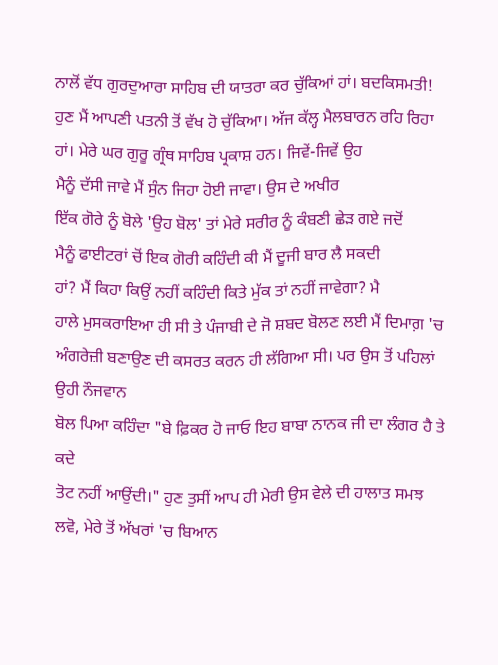ਨਾਲੋਂ ਵੱਧ ਗੁਰਦੁਆਰਾ ਸਾਹਿਬ ਦੀ ਯਾਤਰਾ ਕਰ ਚੁੱਕਿਆਂ ਹਾਂ। ਬਦਕਿਸਮਤੀ!
ਹੁਣ ਮੈਂ ਆਪਣੀ ਪਤਨੀ ਤੋਂ ਵੱਖ ਹੋ ਚੁੱਕਿਆ। ਅੱਜ ਕੱਲ੍ਹ ਮੈਲਬਾਰਨ ਰਹਿ ਰਿਹਾ
ਹਾਂ। ਮੇਰੇ ਘਰ ਗੁਰੂ ਗ੍ਰੰਥ ਸਾਹਿਬ ਪ੍ਰਕਾਸ਼ ਹਨ। ਜਿਵੇਂ-ਜਿਵੇਂ ਉਹ
ਮੈਨੂੰ ਦੱਸੀ ਜਾਵੇ ਮੈਂ ਸੁੰਨ ਜਿਹਾ ਹੋਈ ਜਾਵਾ। ਉਸ ਦੇ ਅਖੀਰ
ਇੱਕ ਗੋਰੇ ਨੂੰ ਬੋਲੇ 'ਉਹ ਬੋਲ' ਤਾਂ ਮੇਰੇ ਸਰੀਰ ਨੂੰ ਕੰਬਣੀ ਛੇੜ ਗਏ ਜਦੋਂ
ਮੈਨੂੰ ਫਾਈਟਰਾਂ ਚੋਂ ਇਕ ਗੋਰੀ ਕਹਿੰਦੀ ਕੀ ਮੈਂ ਦੂਜੀ ਬਾਰ ਲੈ ਸਕਦੀ
ਹਾਂ? ਮੈਂ ਕਿਹਾ ਕਿਉਂ ਨਹੀਂ ਕਹਿੰਦੀ ਕਿਤੇ ਮੁੱਕ ਤਾਂ ਨਹੀਂ ਜਾਵੇਗਾ? ਮੈ
ਹਾਲੇ ਮੁਸਕਰਾਇਆ ਹੀ ਸੀ ਤੇ ਪੰਜਾਬੀ ਦੇ ਜੋ ਸ਼ਬਦ ਬੋਲਣ ਲਈ ਮੈਂ ਦਿਮਾਗ਼ 'ਚ
ਅੰਗਰੇਜ਼ੀ ਬਣਾਉਣ ਦੀ ਕਸਰਤ ਕਰਨ ਹੀ ਲੱਗਿਆ ਸੀ। ਪਰ ਉਸ ਤੋਂ ਪਹਿਲਾਂ ਉਹੀ ਨੌਜਵਾਨ
ਬੋਲ ਪਿਆ ਕਹਿੰਦਾ "ਬੇ ਫ਼ਿਕਰ ਹੋ ਜਾਓ ਇਹ ਬਾਬਾ ਨਾਨਕ ਜੀ ਦਾ ਲੰਗਰ ਹੈ ਤੇ ਕਦੇ
ਤੋਟ ਨਹੀਂ ਆਉਂਦੀ।" ਹੁਣ ਤੁਸੀਂ ਆਪ ਹੀ ਮੇਰੀ ਉਸ ਵੇਲੇ ਦੀ ਹਾਲਾਤ ਸਮਝ
ਲਵੋ, ਮੇਰੇ ਤੋਂ ਅੱਖਰਾਂ 'ਚ ਬਿਆਨ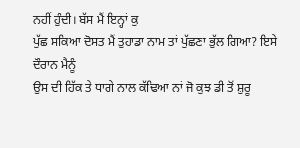ਨਹੀਂ ਹੁੰਦੀ। ਬੱਸ ਮੈਂ ਇਨ੍ਹਾਂ ਕੁ
ਪੁੱਛ ਸਕਿਆ ਦੋਸਤ ਮੈਂ ਤੁਹਾਡਾ ਨਾਮ ਤਾਂ ਪੁੱਛਣਾ ਭੁੱਲ ਗਿਆ? ਇਸੇ ਦੌਰਾਨ ਮੈਨੂੰ
ਉਸ ਦੀ ਹਿੱਕ ਤੇ ਧਾਗੇ ਨਾਲ ਕੱਢਿਆ ਨਾਂ ਜੋ ਕੁਝ ਡੀ ਤੋਂ ਸ਼ੁਰੂ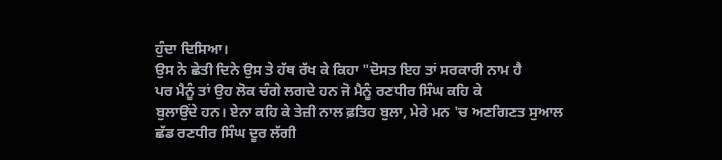ਹੁੰਦਾ ਦਿਸਿਆ।
ਉਸ ਨੇ ਛੇਤੀ ਦਿਨੇ ਉਸ ਤੇ ਹੱਥ ਰੱਖ ਕੇ ਕਿਹਾ "ਦੋਸਤ ਇਹ ਤਾਂ ਸਰਕਾਰੀ ਨਾਮ ਹੈ
ਪਰ ਮੈਨੂੰ ਤਾਂ ਉਹ ਲੋਕ ਚੰਗੇ ਲਗਦੇ ਹਨ ਜੋ ਮੈਨੂੰ ਰਣਧੀਰ ਸਿੰਘ ਕਹਿ ਕੇ
ਬੁਲਾਉਂਦੇ ਹਨ। ਏਨਾ ਕਹਿ ਕੇ ਤੇਜ਼ੀ ਨਾਲ ਫ਼ਤਿਹ ਬੁਲਾ, ਮੇਰੇ ਮਨ 'ਚ ਅਣਗਿਣਤ ਸੁਆਲ
ਛੱਡ ਰਣਧੀਰ ਸਿੰਘ ਦੂਰ ਲੱਗੀ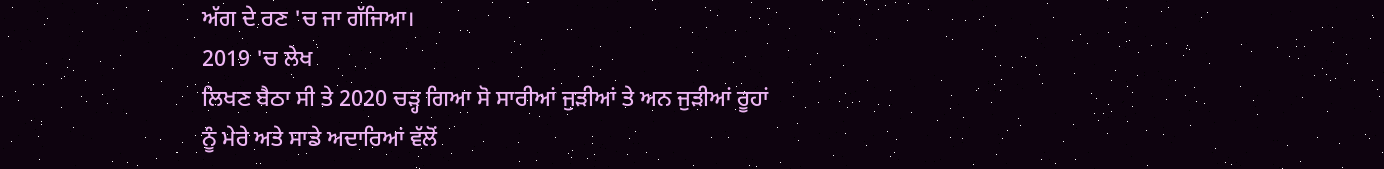ਅੱਗ ਦੇ ਰਣ 'ਚ ਜਾ ਗੱਜਿਆ।
2019 'ਚ ਲੇਖ
ਲਿਖਣ ਬੈਠਾ ਸੀ ਤੇ 2020 ਚੜ੍ਹ ਗਿਆ ਸੋ ਸਾਰੀਆਂ ਜੁੜੀਆਂ ਤੇ ਅਨ ਜੁੜੀਆਂ ਰੂਹਾਂ
ਨੂੰ ਮੇਰੇ ਅਤੇ ਸਾਡੇ ਅਦਾਰਿਆਂ ਵੱਲੋਂ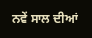ਨਵੇਂ ਸਾਲ ਦੀਆਂ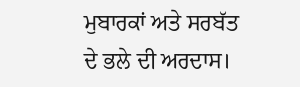ਮੁਬਾਰਕਾਂ ਅਤੇ ਸਰਬੱਤ
ਦੇ ਭਲੇ ਦੀ ਅਰਦਾਸ।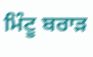ਮਿੰਟੂ ਬਰਾੜ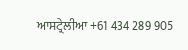ਆਸਟ੍ਰੇਲੀਆ +61 434 289 905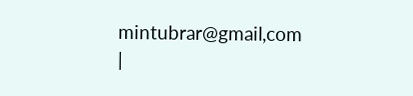mintubrar@gmail,com
|